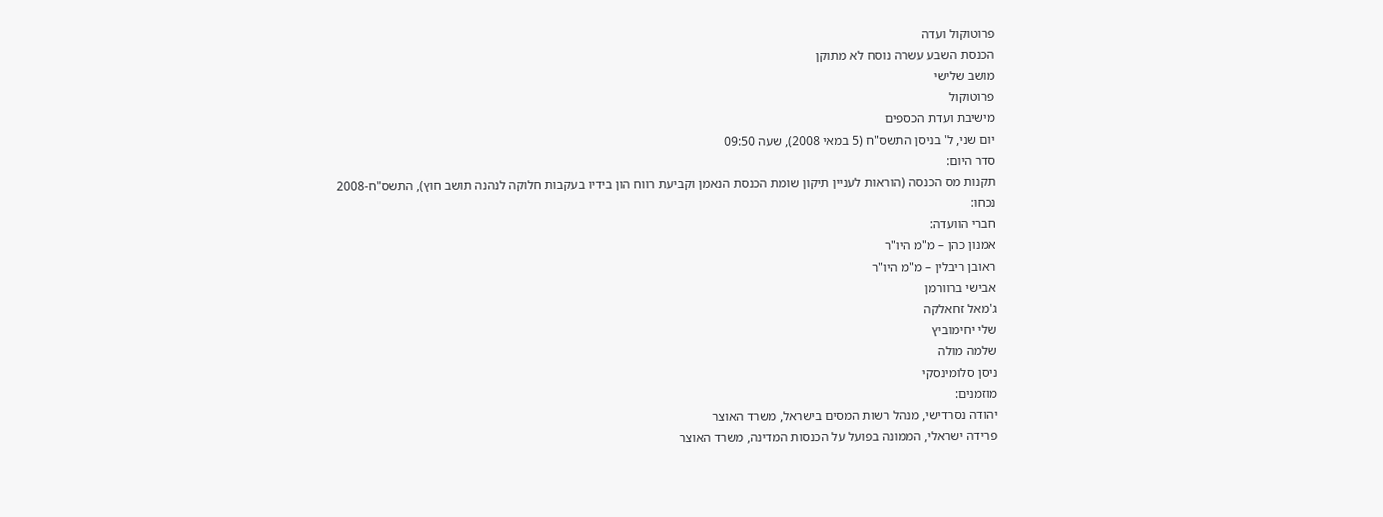פרוטוקול ועדה
הכנסת השבע עשרה נוסח לא מתוקן
מושב שלישי
פרוטוקול
מישיבת ועדת הכספים
יום שני, ל' בניסן התשס"ח (5 במאי 2008), שעה 09:50
סדר היום:
תקנות מס הכנסה (הוראות לעניין תיקון שומת הכנסת הנאמן וקביעת רווח הון בידיו בעקבות חלוקה לנהנה תושב חוץ), התשס"ח-2008
נכחו:
חברי הוועדה:
אמנון כהן – מ"מ היו"ר
ראובן ריבלין – מ"מ היו"ר
אבישי ברוורמן
ג'מאל זחאלקה
שלי יחימוביץ
שלמה מולה
ניסן סלומינסקי
מוזמנים:
יהודה נסרדישי, מנהל רשות המסים בישראל, משרד האוצר
פרידה ישראלי, הממונה בפועל על הכנסות המדינה, משרד האוצר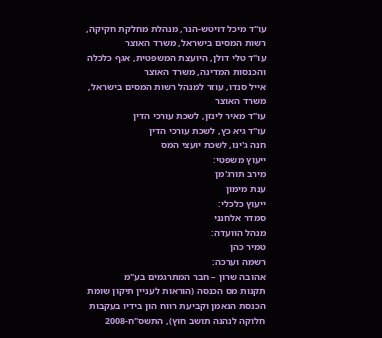עו"ד מיכל דויטש-הנר, מנהלת מחלקת חקיקה, רשות המסים בישראל, משרד האוצר
עו"ד טלי דולן, היועצת המשפטית, אגף כלכלה והכנסות המדינה, משרד האוצר
אייל סנדו, עוזר למנהל רשות המסים בישראל, משרד האוצר
עו"ד מאיר לינזן, לשכת עורכי הדין
עו"ד גיא כץ, לשכת עורכי הדין
חנה ג'ינו, לשכת יועצי המס
ייעוץ משפטי:
מירב תורג'מן
ענת מימון
ייעוץ כלכלי:
סמדר אלחנני
מנהל הוועדה:
טמיר כהן
רשמה וערכה:
אהובה שרון – חבר המתרגמים בע"מ
תקנות מס הכנסה (הוראות לעניין תיקון שומת הכנסת הנאמן וקביעת רווח הון בידיו בעקבות חלוקה לנהנה תושב חוץ), התשס"ח-2008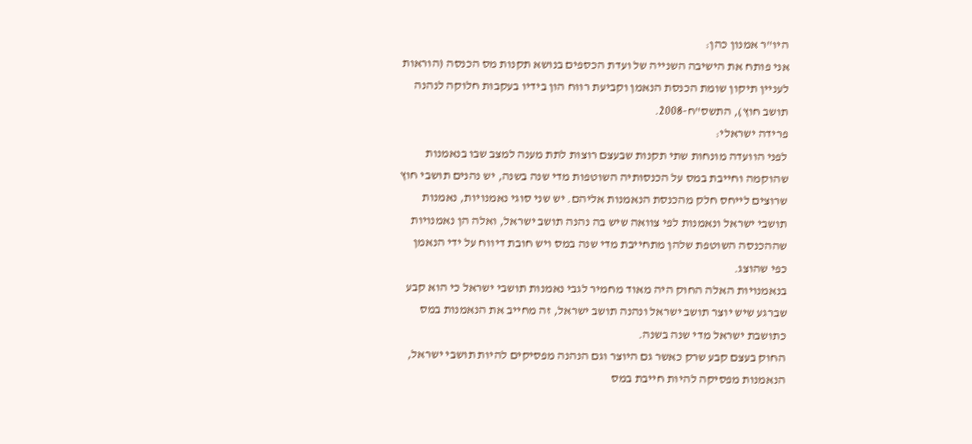היו"ר אמנון כהן:
אני פותח את הישיבה השנייה של ועדת הכספים בנושא תקנות מס הכנסה (הוראות לעניין תיקון שומת הכנסת הנאמן וקביעת רווח הון בידיו בעקבות חלוקה לנהנה תושב חוץ), התשס"ח-2008.
פרידה ישראלי:
לפני הוועדה מונחות שתי תקנות שבעצם רוצות לתת מענה למצב שבו בנאמנות שהוקמה וחייבת במס על הכנסותיה השוטפות מדי שנה בשנה, יש נהנים תושבי חוץ שרוצים לייחס חלק מהכנסת הנאמנות אליהם. יש שני סוגי נאמנויות, נאמנות תושבי ישראל ונאמנות לפי צוואה שיש בה נהנה תושב ישראל, ואלה הן נאמנויות שההכנסה השוטפת שלהן מתחייבת מדי שנה במס ויש חובת דיווח על ידי הנאמן כפי שהוצג.
בנאמנויות האלה החוק היה מאוד מחמיר לגבי נאמנות תושבי ישראל כי הוא קבע שברגע שיש יוצר תושב ישראל ונהנה תושב ישראל, זה מחייב את הנאמנות במס כתושבת ישראל מדי שנה בשנה.
החוק בעצם קבע שרק כאשר גם היוצר וגם הנהנה מפסיקים להיות תושבי ישראל, הנאמנות מפסיקה להיות חייבת במס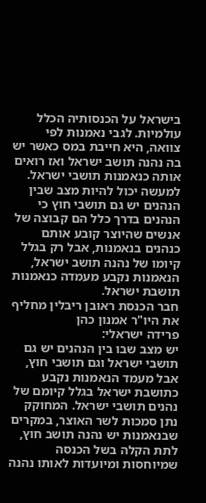בישראל על הכנסותיה הכלל עולמיות. לגבי נאמנות לפי צוואה, היא חייבת במס כאשר יש בה נהנה תושב ישראל ואז רואים אותה כנאמנות תושבי ישראל.
למעשה יכול להיות מצב שבין הנהנים יש גם תושבי חוץ כי הנהנים בדרך כלל הם קבוצה של אנשים שהיוצר קובע אותם כנהנים בנאמנות, אבל רק בגלל קיומו של נהנה תושב ישראל, הנאמנות נקבע מעמדה כנאמנות תושבת ישראל.
חבר הכנסת ראובן ריבלין מחליף את היו"ר אמנון כהן
פרידה ישראלי:
יש מצב שבו בין הנהנים יש גם תושבי ישראל וגם תושבי חוץ, אבל מעמד הנאמנות נקבע כתושבת ישראל בגלל קיומם של נהנים תושבי ישראל. המחוקק נתן סמכות לשר האוצר, במקרים שבנאמנות יש נהנה תושב חוץ, לתת הקלה בשל הכנסה שמיוחסות ומיועדות לאותו נהנה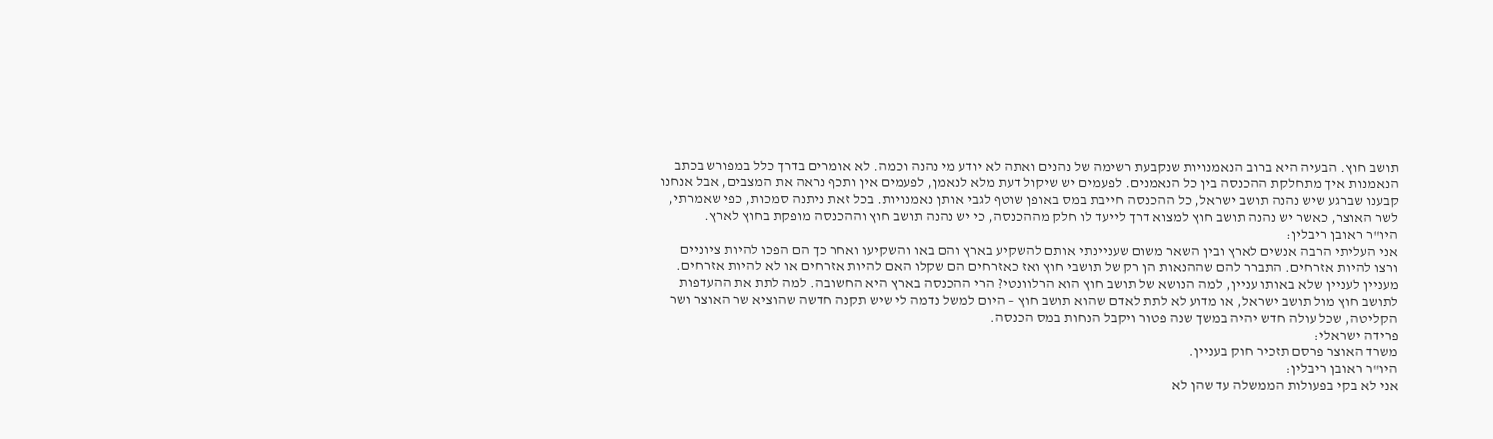תושב חוץ. הבעיה היא ברוב הנאמנויות שנקבעת רשימה של נהנים ואתה לא יודע מי נהנה וכמה. לא אומרים בדרך כלל במפורש בכתב הנאמנות איך מתחלקת ההכנסה בין כל הנאמנים. לפעמים יש שיקול דעת מלא לנאמן, לפעמים אין ותכף נראה את המצבים, אבל אנחנו קבענו שברגע שיש נהנה תושב ישראל, כל ההכנסה חייבת במס באופן שוטף לגבי אותן נאמנויות. בכל זאת ניתנה סמכות, כפי שאמרתי, לשר האוצר, כאשר יש נהנה תושב חוץ למצוא דרך לייעד לו חלק מההכנסה, כי יש נהנה תושב חוץ וההכנסה מופקת בחוץ לארץ.
היו"ר ראובן ריבלין:
אני העליתי הרבה אנשים לארץ ובין השאר משום שעניינתי אותם להשקיע בארץ והם באו והשקיעו ואחר כך הם הפכו להיות ציוניים ורצו להיות אזרחים. התברר להם שההנאות הן רק של תושבי חוץ ואז כאזרחים הם שקלו האם להיות אזרחים או לא להיות אזרחים. מעניין לעניין שלא באותו עניין, למה הנושא של תושב חוץ הוא הרלוונטי? הרי ההכנסה בארץ היא החשובה. למה לתת את ההעדפות לתושב חוץ מול תושב ישראל, או מדוע לא לתת לאדם שהוא תושב חוץ – היום למשל נדמה לי שיש תקנה חדשה שהוציא שר האוצר ושר הקליטה, שכל עולה חדש יהיה במשך שנה פטור ויקבל הנחות במס הכנסה.
פרידה ישראלי:
משרד האוצר פרסם תזכיר חוק בעניין.
היו"ר ראובן ריבלין:
אני לא בקי בפעולות הממשלה עד שהן לא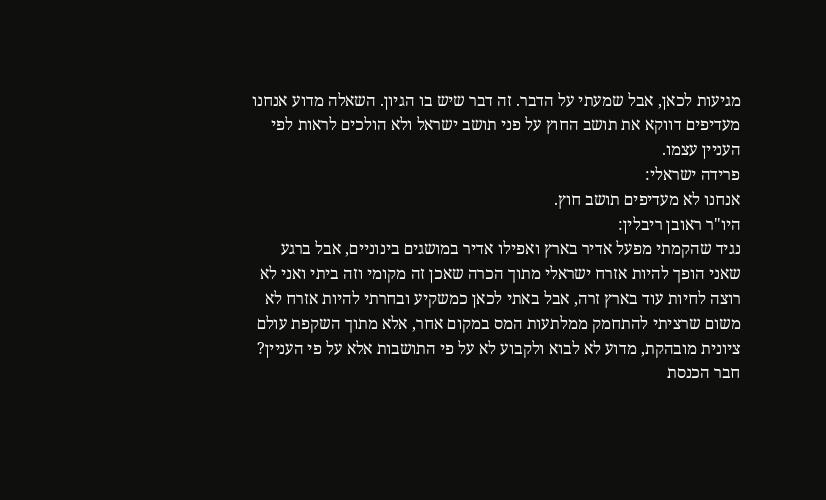מגיעות לכאן, אבל שמעתי על הדבר. זה דבר שיש בו הגיון. השאלה מדוע אנחנו מעדיפים דווקא את תושב החוץ על פני תושב ישראל ולא הולכים לראות לפי העניין עצמו.
פרידה ישראלי:
אנחנו לא מעדיפים תושב חוץ.
היו"ר ראובן ריבלין:
נגיד שהקמתי מפעל אדיר בארץ ואפילו אדיר במושגים בינוניים, אבל ברגע שאני הופך להיות אזרח ישראלי מתוך הכרה שאכן זה מקומי וזה ביתי ואני לא רוצה לחיות עוד בארץ זרה, אבל באתי לכאן כמשקיע ובחרתי להיות אזרח לא משום שרציתי להתחמק ממלתעות המס במקום אחר, אלא מתוך השקפת עולם ציונית מובהקת, מדוע לא לבוא ולקבוע לא על פי התושבות אלא על פי העניין?
חבר הכנסת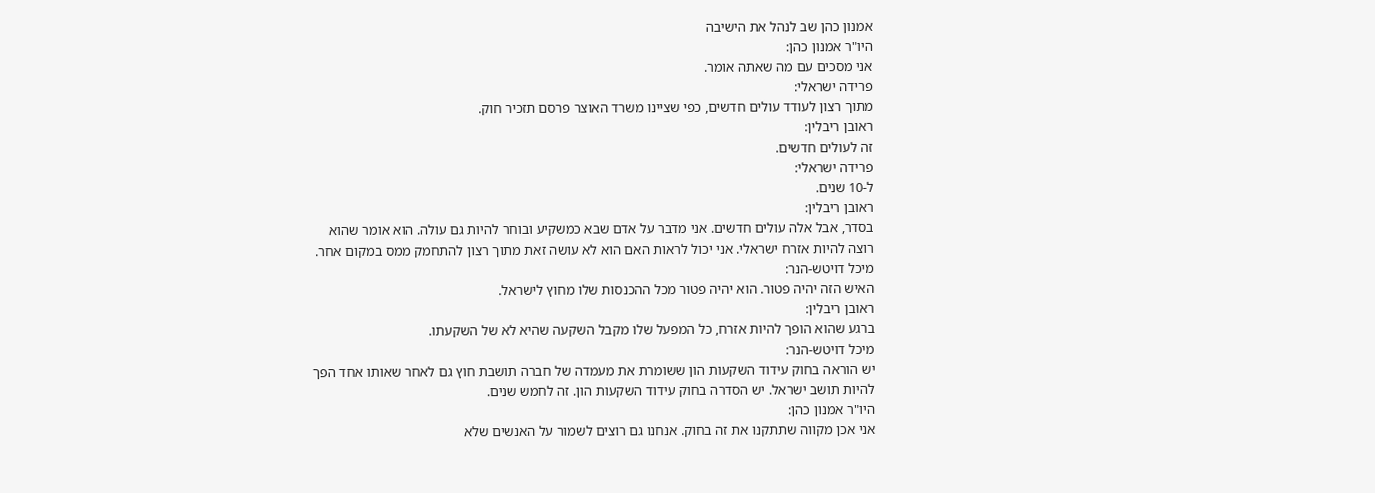אמנון כהן שב לנהל את הישיבה
היו"ר אמנון כהן:
אני מסכים עם מה שאתה אומר.
פרידה ישראלי:
מתוך רצון לעודד עולים חדשים, כפי שציינו משרד האוצר פרסם תזכיר חוק.
ראובן ריבלין:
זה לעולים חדשים.
פרידה ישראלי:
ל-10 שנים.
ראובן ריבלין:
בסדר, אבל אלה עולים חדשים. אני מדבר על אדם שבא כמשקיע ובוחר להיות גם עולה. הוא אומר שהוא רוצה להיות אזרח ישראלי. אני יכול לראות האם הוא לא עושה זאת מתוך רצון להתחמק ממס במקום אחר.
מיכל דויטש-הנר:
האיש הזה יהיה פטור. הוא יהיה פטור מכל ההכנסות שלו מחוץ לישראל.
ראובן ריבלין:
ברגע שהוא הופך להיות אזרח, כל המפעל שלו מקבל השקעה שהיא לא של השקעתו.
מיכל דויטש-הנר:
יש הוראה בחוק עידוד השקעות הון ששומרת את מעמדה של חברה תושבת חוץ גם לאחר שאותו אחד הפך להיות תושב ישראל. יש הסדרה בחוק עידוד השקעות הון. זה לחמש שנים.
היו"ר אמנון כהן:
אני אכן מקווה שתתקנו את זה בחוק. אנחנו גם רוצים לשמור על האנשים שלא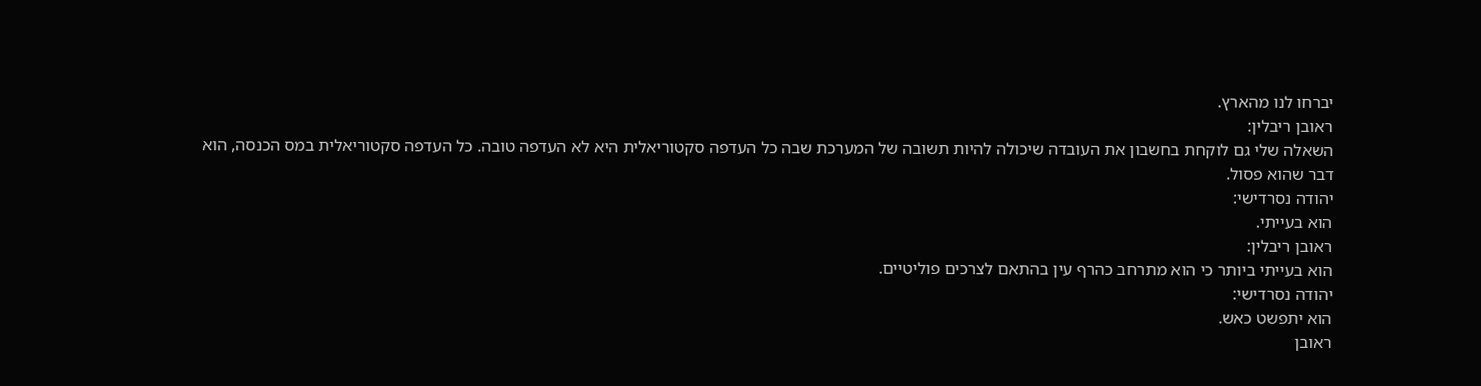יברחו לנו מהארץ.
ראובן ריבלין:
השאלה שלי גם לוקחת בחשבון את העובדה שיכולה להיות תשובה של המערכת שבה כל העדפה סקטוריאלית היא לא העדפה טובה. כל העדפה סקטוריאלית במס הכנסה, הוא דבר שהוא פסול.
יהודה נסרדישי:
הוא בעייתי.
ראובן ריבלין:
הוא בעייתי ביותר כי הוא מתרחב כהרף עין בהתאם לצרכים פוליטיים.
יהודה נסרדישי:
הוא יתפשט כאש.
ראובן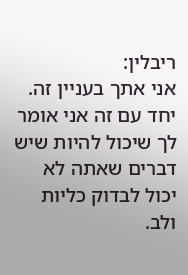ריבלין:
אני אתך בעניין זה. יחד עם זה אני אומר לך שיכול להיות שיש דברים שאתה לא יכול לבדוק כליות ולב.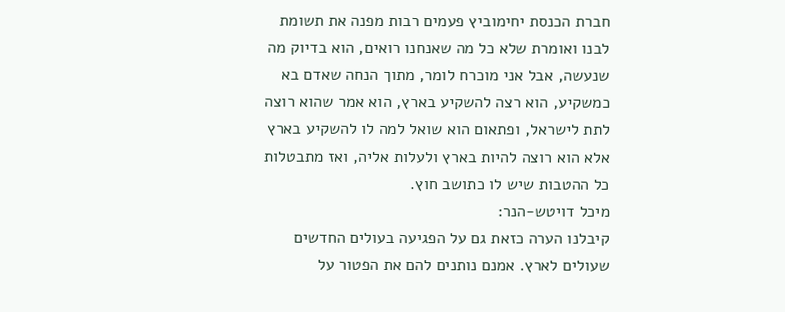חברת הכנסת יחימוביץ פעמים רבות מפנה את תשומת לבנו ואומרת שלא כל מה שאנחנו רואים, הוא בדיוק מה שנעשה, אבל אני מוכרח לומר, מתוך הנחה שאדם בא כמשקיע, הוא רצה להשקיע בארץ, הוא אמר שהוא רוצה לתת לישראל, ופתאום הוא שואל למה לו להשקיע בארץ אלא הוא רוצה להיות בארץ ולעלות אליה, ואז מתבטלות כל ההטבות שיש לו כתושב חוץ.
מיכל דויטש-הנר:
קיבלנו הערה כזאת גם על הפגיעה בעולים החדשים שעולים לארץ. אמנם נותנים להם את הפטור על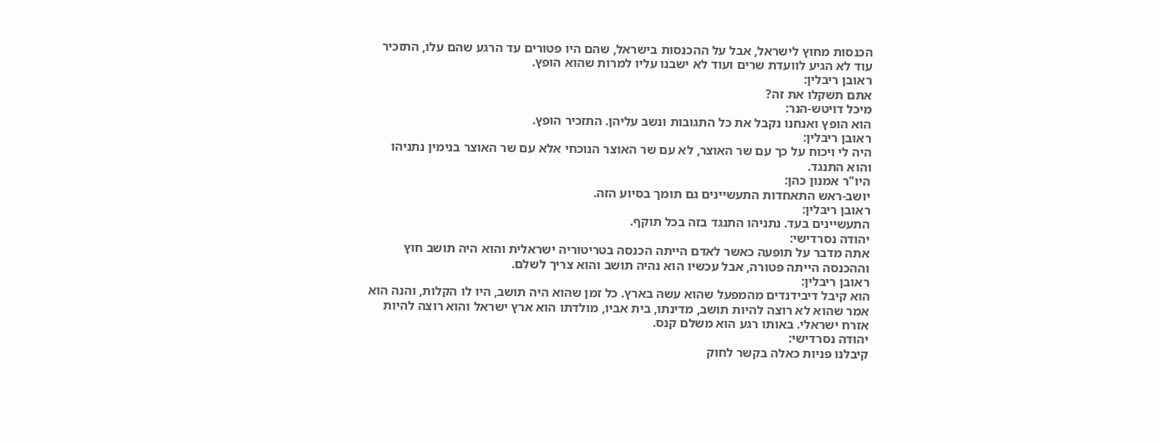הכנסות מחוץ לישראל, אבל על ההכנסות בישראל, שהם היו פטורים עד הרגע שהם עלו, התזכיר עוד לא הגיע לוועדת שרים ועוד לא ישבנו עליו למרות שהוא הופץ.
ראובן ריבלין:
אתם תשקלו את זה?
מיכל דויטש-הנר:
הוא הופץ ואנחנו נקבל את כל התגובות ונשב עליהן. התזכיר הופץ.
ראובן ריבלין:
היה לי ויכוח על כך עם שר האוצר, לא עם שר האוצר הנוכחי אלא עם שר האוצר בנימין נתניהו והוא התנגד.
היו"ר אמנון כהן:
יושב-ראש התאחדות התעשיינים גם תומך בסיוע הזה.
ראובן ריבלין:
התעשיינים בעד. נתניהו התנגד בזה בכל תוקף.
יהודה נסרדישי:
אתה מדבר על תופעה כאשר לאדם הייתה הכנסה בטריטוריה ישראלית והוא היה תושב חוץ וההכנסה הייתה פטורה, אבל עכשיו הוא נהיה תושב והוא צריך לשלם.
ראובן ריבלין:
הוא קיבל דיבידנדים מהמפעל שהוא עשה בארץ. כל זמן שהוא היה תושב, היו לו הקלות, והנה הוא אמר שהוא לא רוצה להיות תושב, מדינתו, בית אביו, מולדתו הוא ארץ ישראל והוא רוצה להיות אזרח ישראלי. באותו רגע הוא משלם קנס.
יהודה נסרדישי:
קיבלנו פניות כאלה בקשר לחוק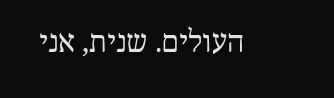העולים. שנית, אני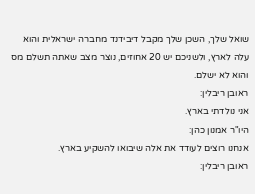שואל שלך, השכן שלך מקבל דיבידנד מחברה ישראלית והוא עלה לארץ, ולשניכם יש 20 אחוזים, נוצר מצב שאתה תשלם מס והוא לא ישלם.
ראובן ריבלין:
אני נולדתי בארץ.
היו"ר אמנון כהן:
אנחנו רוצים לעודד את אלה שיבואו להשקיע בארץ.
ראובן ריבלין: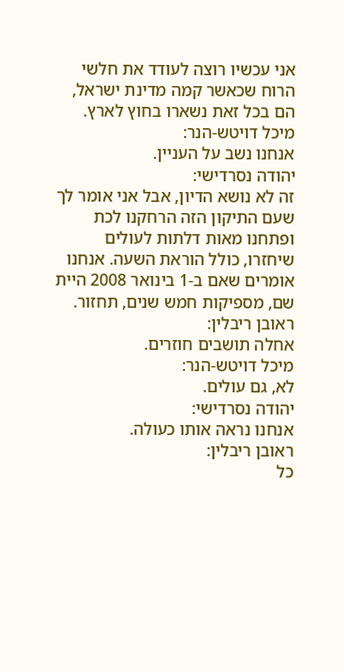אני עכשיו רוצה לעודד את חלשי הרוח שכאשר קמה מדינת ישראל, הם בכל זאת נשארו בחוץ לארץ.
מיכל דויטש-הנר:
אנחנו נשב על העניין.
יהודה נסרדישי:
זה לא נושא הדיון, אבל אני אומר לך שעם התיקון הזה הרחקנו לכת ופתחנו מאות דלתות לעולים שיחזרו, כולל הוראת השעה. אנחנו אומרים שאם ב-1 בינואר 2008 היית שם, מספיקות חמש שנים, תחזור.
ראובן ריבלין:
אחלה תושבים חוזרים.
מיכל דויטש-הנר:
לא, גם עולים.
יהודה נסרדישי:
אנחנו נראה אותו כעולה.
ראובן ריבלין:
כל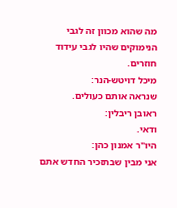מה שהוא מכוון זה לגבי הנימוקים שהיו לגבי עידוד חוזרים.
מיכל דויטש-הנר:
שנראה אותם כעולים.
ראובן ריבלין:
ודאי.
היו"ר אמנון כהן:
אני מבין שבתזכיר החדש אתם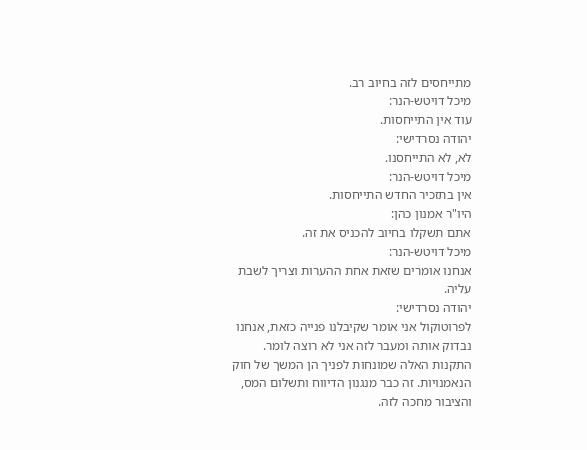מתייחסים לזה בחיוב רב.
מיכל דויטש-הנר:
עוד אין התייחסות.
יהודה נסרדישי:
לא, לא התייחסנו.
מיכל דויטש-הנר:
אין בתזכיר החדש התייחסות.
היו"ר אמנון כהן:
אתם תשקלו בחיוב להכניס את זה.
מיכל דויטש-הנר:
אנחנו אומרים שזאת אחת ההערות וצריך לשבת עליה.
יהודה נסרדישי:
לפרוטוקול אני אומר שקיבלנו פנייה כזאת, אנחנו נבדוק אותה ומעבר לזה אני לא רוצה לומר. התקנות האלה שמונחות לפניך הן המשך של חוק הנאמנויות. זה כבר מנגנון הדיווח ותשלום המס, והציבור מחכה לזה.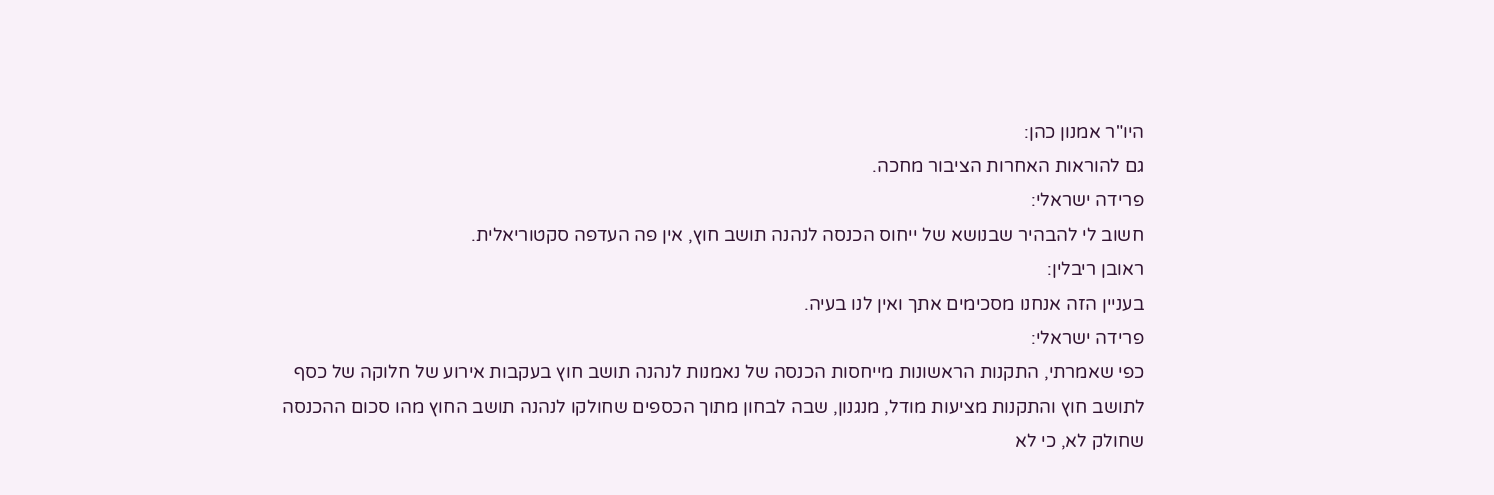היו"ר אמנון כהן:
גם להוראות האחרות הציבור מחכה.
פרידה ישראלי:
חשוב לי להבהיר שבנושא של ייחוס הכנסה לנהנה תושב חוץ, אין פה העדפה סקטוריאלית.
ראובן ריבלין:
בעניין הזה אנחנו מסכימים אתך ואין לנו בעיה.
פרידה ישראלי:
כפי שאמרתי, התקנות הראשונות מייחסות הכנסה של נאמנות לנהנה תושב חוץ בעקבות אירוע של חלוקה של כסף לתושב חוץ והתקנות מציעות מודל, מנגנון, שבה לבחון מתוך הכספים שחולקו לנהנה תושב החוץ מהו סכום ההכנסה שחולק לא, כי לא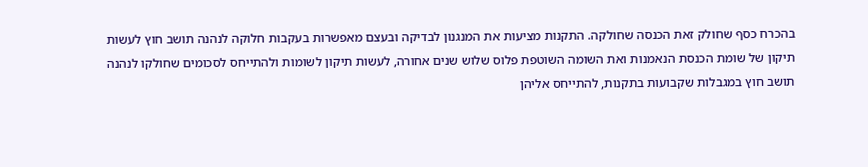בהכרח כסף שחולק זאת הכנסה שחולקה. התקנות מציעות את המנגנון לבדיקה ובעצם מאפשרות בעקבות חלוקה לנהנה תושב חוץ לעשות תיקון של שומת הכנסת הנאמנות ואת השומה השוטפת פלוס שלוש שנים אחורה, לעשות תיקון לשומות ולהתייחס לסכומים שחולקו לנהנה תושב חוץ במגבלות שקבועות בתקנות, להתייחס אליהן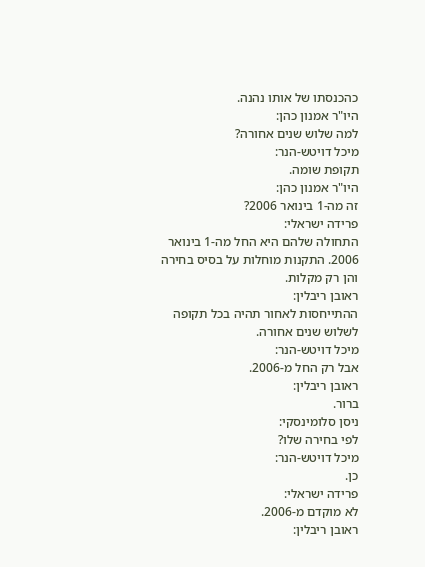כהכנסתו של אותו נהנה.
היו"ר אמנון כהן:
למה שלוש שנים אחורה?
מיכל דויטש-הנר:
תקופת שומה.
היו"ר אמנון כהן:
זה מה-1 בינואר 2006?
פרידה ישראלי:
התחולה שלהם היא החל מה-1 בינואר 2006. התקנות מוחלות על בסיס בחירה והן רק מקלות.
ראובן ריבלין:
ההתייחסות לאחור תהיה בכל תקופה לשלוש שנים אחורה.
מיכל דויטש-הנר:
אבל רק החל מ-2006.
ראובן ריבלין:
ברור.
ניסן סלומינסקי:
לפי בחירה שלו?
מיכל דויטש-הנר:
כן.
פרידה ישראלי:
לא מוקדם מ-2006.
ראובן ריבלין: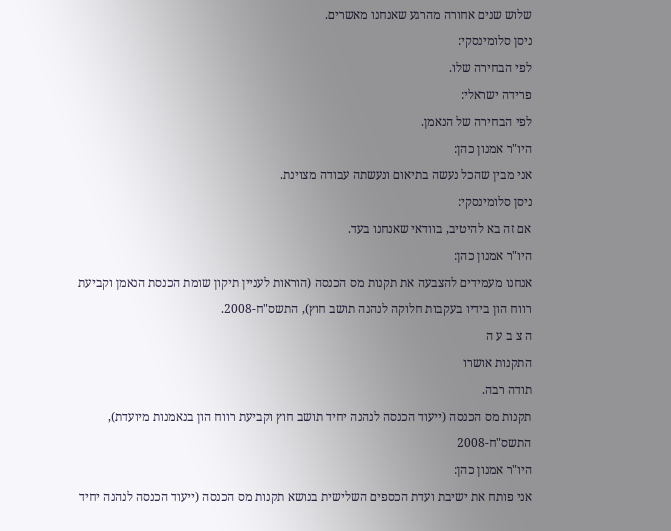שלוש שנים אחורה מהרגע שאנחנו מאשרים.
ניסן סלומינסקי:
לפי הבחירה שלו.
פרידה ישראלי:
לפי הבחירה של הנאמן.
היו"ר אמנון כהן:
אני מבין שהכל נעשה בתיאום ונעשתה עבודה מצוינת.
ניסן סלומינסקי:
אם זה בא להיטיב, בוודאי שאנחנו בעד.
היו"ר אמנון כהן:
אנחנו מעמידים להצבעה את תקנות מס הכנסה (הוראות לעניין תיקון שומת הכנסת הנאמן וקביעת רווח הון בידיו בעקבות חלוקה לנהנה תושב חוץ), התשס"ח-2008.
ה צ ב ע ה
התקנות אושרו
תודה רבה.
תקנות מס הכנסה (ייעוד הכנסה לנהנה יחיד תושב חוץ וקביעת רווח הון בנאמנות מיועדת), התשס"ח-2008
היו"ר אמנון כהן:
אני פותח את ישיבת ועדת הכספים השלישית בנושא תקנות מס הכנסה (ייעוד הכנסה לנהנה יחיד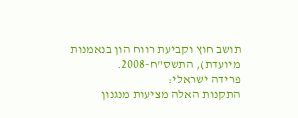תושב חוץ וקביעת רווח הון בנאמנות מיועדת), התשס"ח-2008.
פרידה ישראלי:
התקנות האלה מציעות מנגנון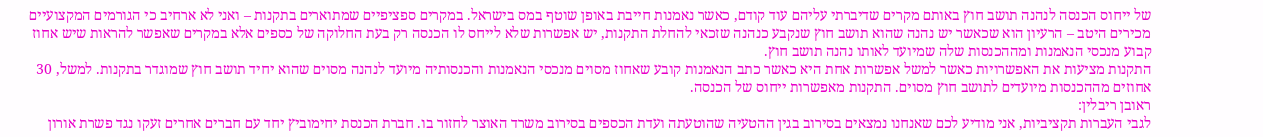של ייחוס הכנסה לנהנה תושב חוץ באותם מקרים שדיברתי עליהם עוד קודם, כאשר נאמנות חייבת באופן שוטף במס בישראל. במקרים ספציפיים שמתוארים בתקנות – ואני לא ארחיב כי הגורמים המקצועיים מכירים היטב – הרעיון הוא שכאשר יש נהנה שהוא תושב חוץ שנקבע כנהנה שזכאי להחלת התקנות, יש אפשרות שלא לייחס לו הכנסה רק בעת החלוקה של כספים אלא במקרים שאפשר להראות שיש אחוז קבוע מנכסי הנאמנות ומההכנסות שלה שמיועד לאותו נהנה תושב חוץ.
התקנות מציעות את האפשרויות כאשר למשל אפשרות אחת היא כאשר כתב הנאמנות קובע שאחוז מסוים מנכסי הנאמנות והכנסותיה מיועד לנהנה מסוים שהוא יחיד תושב חוץ שמוגדר בתקנות. למשל, 30 אחוזים מההכנסות מיועדים לתושב חוץ מסוים. התקנות מאפשרות ייחוס של הכנסה.
ראובן ריבלין:
לגבי העברות תקציביות, אני מודיע לכם שאנחנו נמצאים בסירוב בגין ההטעיה שהוטעתה ועדת הכספים בסירוב משרד האוצר לחזור בו. חברת הכנסת יחימוביץ יחד עם חברים אחרים זעקו נגד פשרת אורון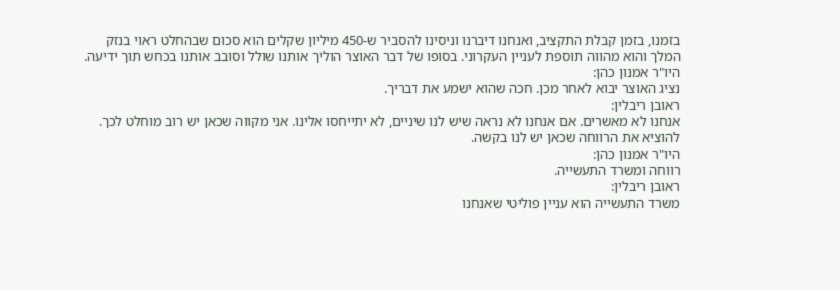בזמנו, בזמן קבלת התקציב, ואנחנו דיברנו וניסינו להסביר ש-450 מיליון שקלים הוא סכום שבהחלט ראוי בנזק המלך והוא מהווה תוספת לעניין העקרוני. בסופו של דבר האוצר הוליך אותנו שולל וסובב אותנו בכחש תוך ידיעה.
היו"ר אמנון כהן:
נציג האוצר יבוא לאחר מכן. חכה שהוא ישמע את דבריך.
ראובן ריבלין:
אנחנו לא מאשרים. אם אנחנו לא נראה שיש לנו שיניים, לא יתייחסו אלינו. אני מקווה שכאן יש רוב מוחלט לכך. להוציא את הרווחה שכאן יש לנו בקשה.
היו"ר אמנון כהן:
רווחה ומשרד התעשייה.
ראובן ריבלין:
משרד התעשייה הוא עניין פוליטי שאנחנו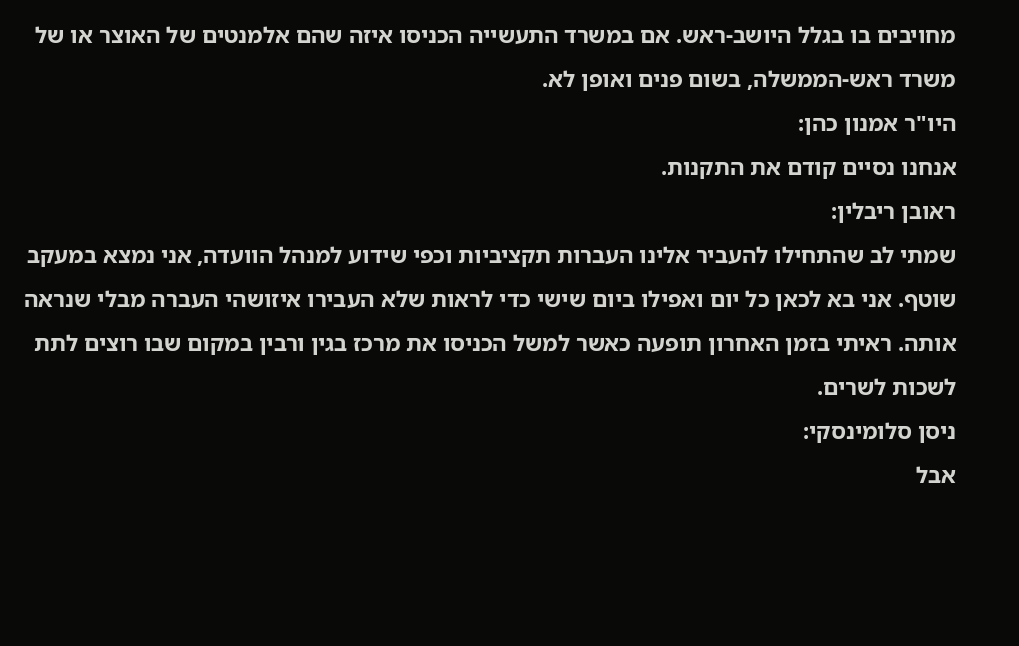מחויבים בו בגלל היושב-ראש. אם במשרד התעשייה הכניסו איזה שהם אלמנטים של האוצר או של משרד ראש-הממשלה, בשום פנים ואופן לא.
היו"ר אמנון כהן:
אנחנו נסיים קודם את התקנות.
ראובן ריבלין:
שמתי לב שהתחילו להעביר אלינו העברות תקציביות וכפי שידוע למנהל הוועדה, אני נמצא במעקב שוטף. אני בא לכאן כל יום ואפילו ביום שישי כדי לראות שלא העבירו איזושהי העברה מבלי שנראה אותה. ראיתי בזמן האחרון תופעה כאשר למשל הכניסו את מרכז בגין ורבין במקום שבו רוצים לתת לשכות לשרים.
ניסן סלומינסקי:
אבל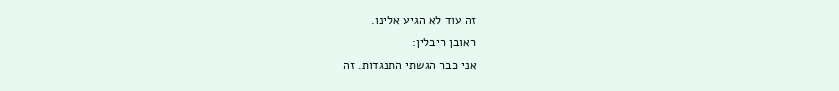זה עוד לא הגיע אלינו.
ראובן ריבלין:
אני כבר הגשתי התנגדות. זה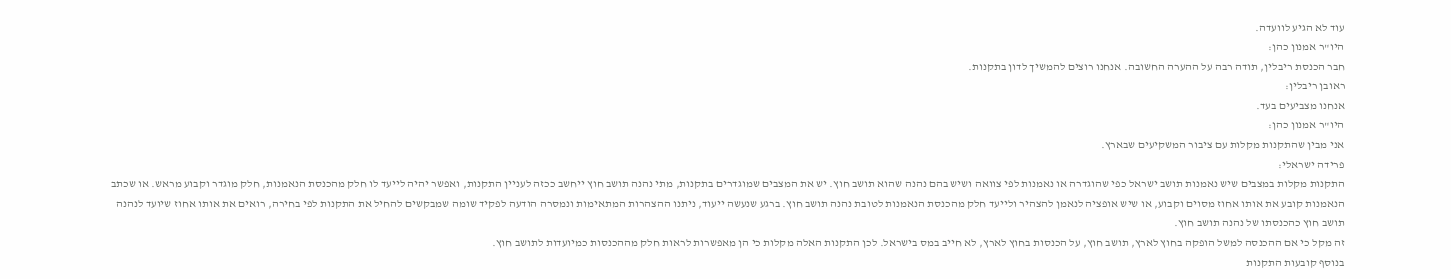עוד לא הגיע לוועדה.
היו"ר אמנון כהן:
חבר הכנסת ריבלין, תודה רבה על ההערה החשובה. אנחנו רוצים להמשיך לדון בתקנות.
ראובן ריבלין:
אנחנו מצביעים בעד.
היו"ר אמנון כהן:
אני מבין שהתקנות מקלות עם ציבור המשקיעים שבארץ.
פרידה ישראלי:
התקנות מקלות במצבים שיש נאמנות תושב ישראל כפי שהוגדרה או נאמנות לפי צוואה ושיש בהם נהנה שהוא תושב חוץ. יש את המצבים שמוגדרים בתקנות, מתי נהנה תושב חוץ ייחשב ככזה לעניין התקנות, ואפשר יהיה לייעד לו חלק מהכנסת הנאמנות, חלק מוגדר וקבוע מראש. או שכתב הנאמנות קובע את אותו אחוז מסוים וקבוע, או שיש אופציה לנאמן להצהיר ולייעד חלק מהכנסת הנאמנות לטובת נהנה תושב חוץ. ברגע שנעשה ייעוד, ניתנו ההצהרות המתאימות ונמסרה הודעה לפקיד שומה שמבקשים להחיל את התקנות לפי בחירה, רואים את אותו אחוז שיועד לנהנה תושב חוץ כהכנסתו של נהנה תושב חוץ.
זה מקל כי אם ההכנסה למשל הופקה בחוץ לארץ, תושב חוץ, על הכנסות בחוץ לארץ, לא חייב במס בישראל. לכן התקנות האלה מקלות כי הן מאפשרות לראות חלק מההכנסות כמיועדות לתושב חוץ.
בנוסף קובעות התקנות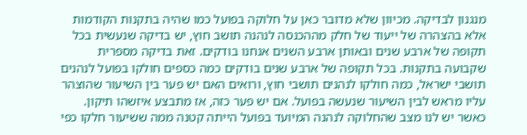מנגנון לבדיקה. מכיוון שלא מדובר כאן על חלוקה בפועל כמו שהיה בתקנות הקודמות אלא בהצהרה של ייעוד של חלק מההכנסה לנהנה תושב חוץ, יש בדיקה שנעשית בכל תקופה של ארבע שנים ובאותן ארבע השנים אנחנו בודקים. זאת בדיקה מספרית שקבועה בתקנות. בכל תקופה של ארבע שנים בודקים כמה כספים חולקו בפועל לנהנים תושבי ישראל, כמה חולקו לנהנים תושבי חוץ, ורואים האם יש פער בין השיעור שהוצהר עליו מראש לבין השיעור שנעשה בפועל. אם יש פער כזה, אז מתבצע איזשהו תיקון. כאשר יש לנו מצב שהחלוקה לנהנה המיועד בפועל הייתה קטנה ממה ששיעור חלקו כפי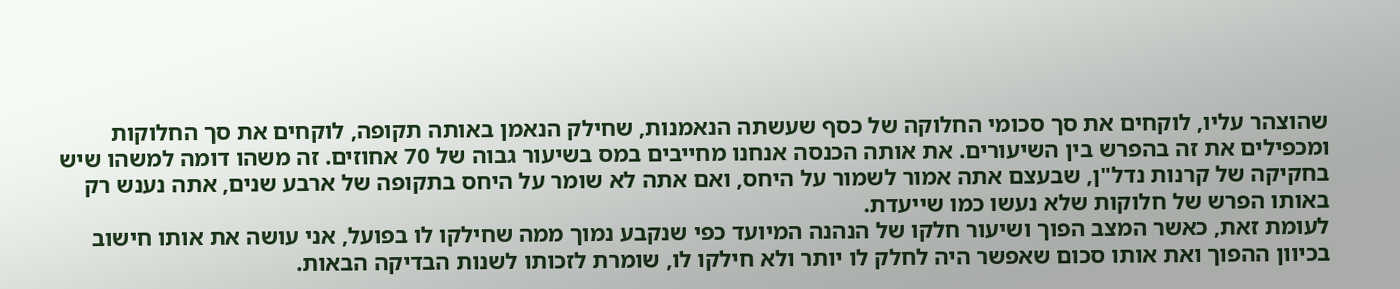שהוצהר עליו, לוקחים את סך סכומי החלוקה של כסף שעשתה הנאמנות, שחילק הנאמן באותה תקופה, לוקחים את סך החלוקות ומכפילים את זה בהפרש בין השיעורים. את אותה הכנסה אנחנו מחייבים במס בשיעור גבוה של 70 אחוזים. זה משהו דומה למשהו שיש בחקיקה של קרנות נדל"ן, שבעצם אתה אמור לשמור על היחס, ואם אתה לא שומר על היחס בתקופה של ארבע שנים, אתה נענש רק באותו הפרש של חלוקות שלא נעשו כמו שייעדת.
לעומת זאת, כאשר המצב הפוך ושיעור חלקו של הנהנה המיועד כפי שנקבע נמוך ממה שחילקו לו בפועל, אני עושה את אותו חישוב בכיוון ההפוך ואת אותו סכום שאפשר היה לחלק לו יותר ולא חילקו לו, שומרת לזכותו לשנות הבדיקה הבאות.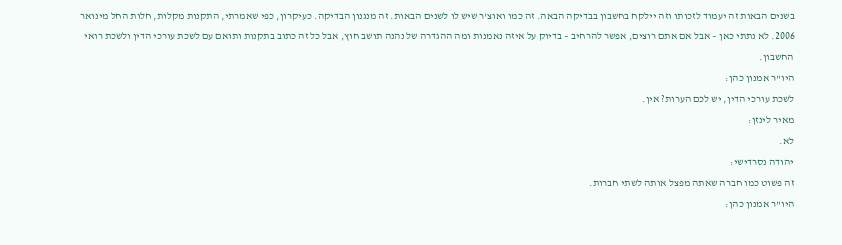בשנים הבאות זה יעמוד לזכותו וזה יילקח בחשבון בבדיקה הבאה. זה כמו ואוצ'ר שיש לו לשנים הבאות. זה מנגנון הבדיקה. כעיקרון, כפי שאמרתי, התקנות מקלות, חלות החל מינואר 2006. לא נתתי כאן – אבל אם אתם רוצים, אפשר להרחיב – בדיוק על איזה נאמנות ומה ההגדרה של נהנה תושב חוץ, אבל כל זה כתוב בתקנות ותואם עם לשכת עורכי הדין ולשכת רואי החשבון.
היו"ר אמנון כהן:
לשכת עורכי הדין, יש לכם הערות? אין.
מאיר לינזן:
לא.
יהודה נסרדישי:
זה פשוט כמו חברה שאתה מפצל אותה לשתי חברות.
היו"ר אמנון כהן: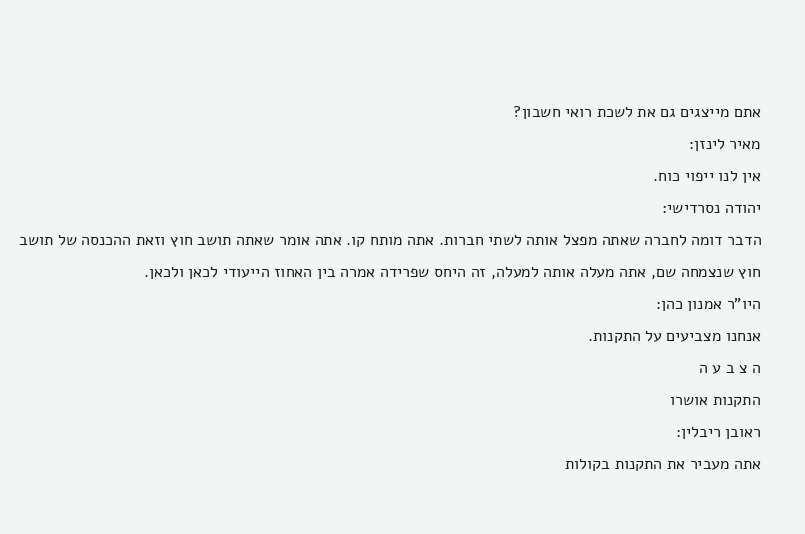אתם מייצגים גם את לשכת רואי חשבון?
מאיר לינזן:
אין לנו ייפוי כוח.
יהודה נסרדישי:
הדבר דומה לחברה שאתה מפצל אותה לשתי חברות. אתה מותח קו. אתה אומר שאתה תושב חוץ וזאת ההכנסה של תושב חוץ שנצמחה שם, אתה מעלה אותה למעלה, זה היחס שפרידה אמרה בין האחוז הייעודי לכאן ולכאן.
היו"ר אמנון כהן:
אנחנו מצביעים על התקנות.
ה צ ב ע ה
התקנות אושרו
ראובן ריבלין:
אתה מעביר את התקנות בקולות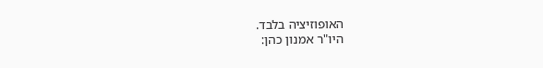האופוזיציה בלבד.
היו"ר אמנון כהן: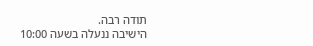תודה רבה.
הישיבה ננעלה בשעה 10:00